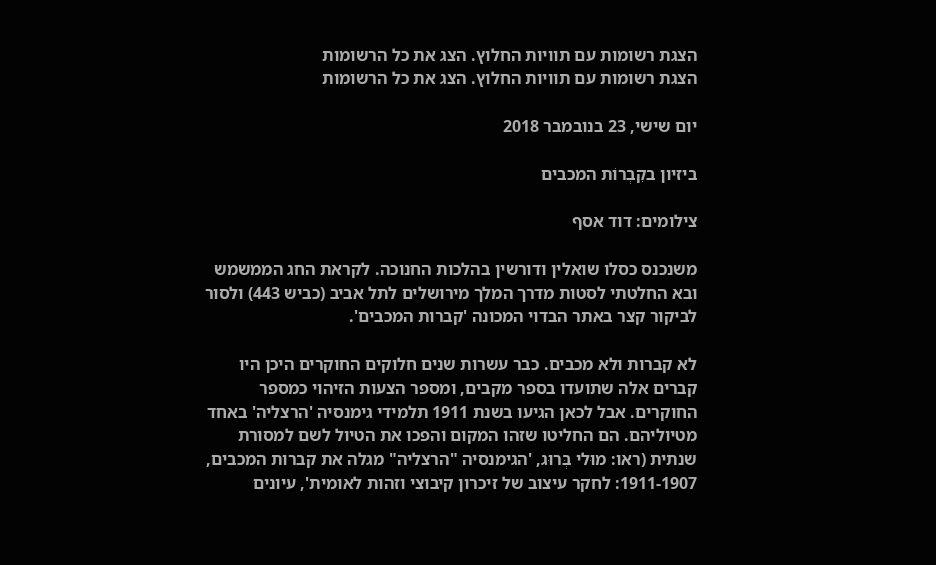הצגת רשומות עם תוויות החלוץ. הצג את כל הרשומות
הצגת רשומות עם תוויות החלוץ. הצג את כל הרשומות

יום שישי, 23 בנובמבר 2018

ביזיון בקִבְרוֹת המכבים

צילומים: דוד אסף

משנכנס כסלו שואלין ודורשין בהלכות החנוכה. לקראת החג הממשמש ובא החלטתי לסטות מדרך המלך מירושלים לתל אביב (כביש 443) ולסור לביקור קצר באתר הבדוי המכונה 'קברות המכבים'.

לא קברות ולא מכבים. כבר עשרות שנים חלוקים החוקרים היכן היו קברים אלה שתועדו בספר מקבים, ומספר הצעות הזיהוי כמספר החוקרים. אבל לכאן הגיעו בשנת 1911 תלמידי גימנסיה 'הרצליה' באחד מטיוליהם. הם החליטו שזהו המקום והפכו את הטיול לשם למסורת שנתית (ראו: מוּלי בְּרוּג, 'הגימנסיה "הרצליה" מגלה את קברות המכבים, 1911-1907: לחקר עיצוב של זיכרון קיבוצי וזהות לאומית', עיונים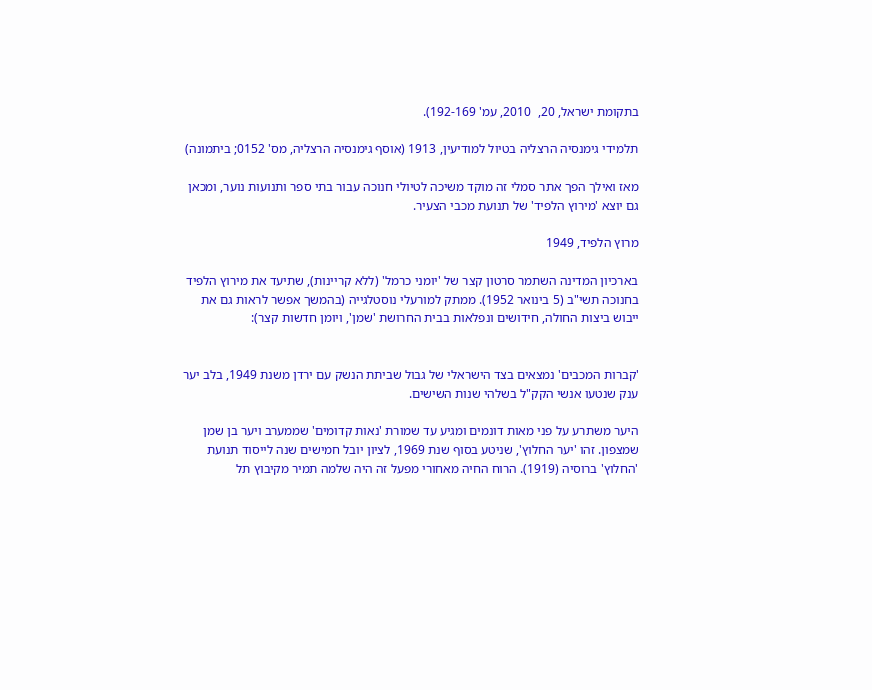בתקומת ישראל, 20,  2010, עמ' 192-169).

תלמידי גימנסיה הרצליה בטיול למודיעין, 1913 (אוסף גימנסיה הרצליה, מס' 0152; ביתמונה)

מאז ואילך הפך אתר סמלי זה מוקד משיכה לטיולי חנוכה עבור בתי ספר ותנועות נוער, ומכאן גם יוצא 'מירוץ הלפיד' של תנועת מכבי הצעיר.

מרוץ הלפיד, 1949

בארכיון המדינה השתמר סרטון קצר של 'יומני כרמל' (ללא קריינות), שתיעד את מירוץ הלפיד בחנוכה תשי"ב (5 בינואר 1952). ממתק למורעלי נוסטלגייה (בהמשך אפשר לראות גם את ייבוש ביצות החולה, חידושים ונפלאות בבית החרושת 'שמן', ויומן חדשות קצר):


'קברות המכבים' נמצאים בצד הישראלי של גבול שביתת הנשק עם ירדן משנת 1949, בלב יער ענק שנטעו אנשי הקק"ל בשלהי שנות השישים.

היער משתרע על פני מאות דונמים ומגיע עד שמורת 'נאות קדומים' שממערב ויער בן שמן שמצפון. זהו 'יער החלוץ', שניטע בסוף שנת 1969, לציון יובל חמישים שנה לייסוד תנועת 'החלוץ' ברוסיה (1919). הרוח החיה מאחורי מפעל זה היה שלמה תמיר מקיבוץ תל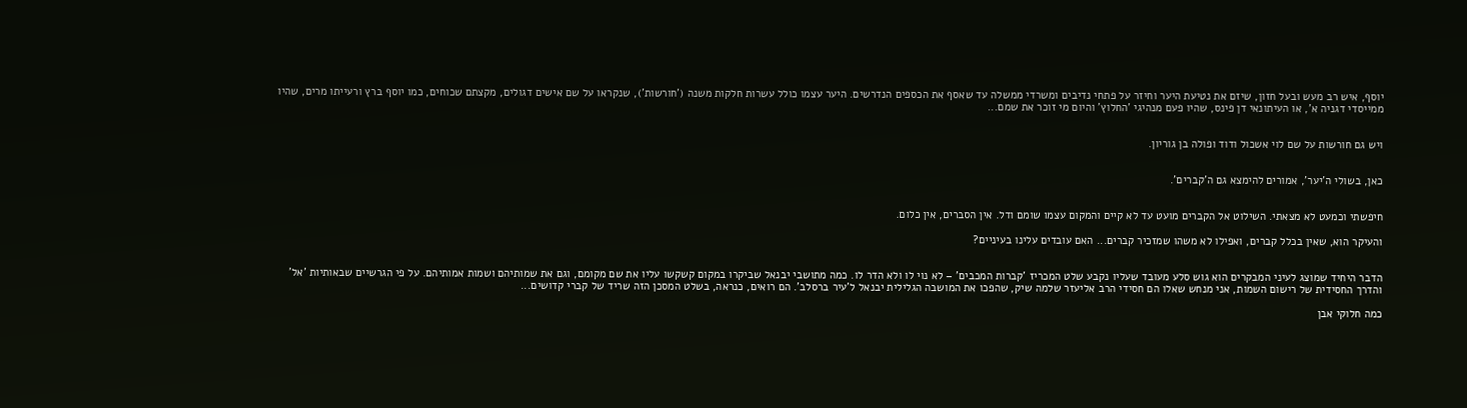יוסף, איש רב מעש ובעל חזון, שיזם את נטיעת היער וחיזר על פתחי נדיבים ומשרדי ממשלה עד שאסף את הכספים הנדרשים. היער עצמו כולל עשרות חלקות משנה ('חורשות'), שנקראו על שם אישים דגולים, מקצתם שכוחים, כמו יוסף ברץ ורעייתו מרים, שהיו ממייסדי דגניה א', או העיתונאי דן פינס, שהיו פעם מנהיגי 'החלוץ' והיום מי זוכר את שמם...


ויש גם חורשות על שם לוי אשכול ודוד ופולה בן גוריון.


כאן, בשולי ה'יער', אמורים להימצא גם ה'קברים'.


חיפשתי וכמעט לא מצאתי. השילוט אל הקברים מועט עד לא קיים והמקום עצמו שומם ודל. אין הסברים, אין כלום.

והעיקר הוא, שאין בכלל קברים, ואפילו לא משהו שמזכיר קברים... האם עובדים עלינו בעיניים?


הדבר היחיד שמוצג לעיני המבקרים הוא גוש סלע מעובד שעליו נקבע שלט המכריז 'קברות המכבים' – לא נוי לו ולא הדר לו. כמה מתושבי יבנאל שביקרו במקום קשקשו עליו את שם מקומם, וגם את שמותיהם ושמות אמותיהם. על פי הגרשיים שבאותיות 'אל' והדרך החסידית של רישום השמות, אני מנחש שאלו הם חסידי הרב אליעזר שלמה שיק, שהפכו את המושבה הגלילית יבנאל ל'עיר ברסלב'. הם רואים, כנראה, בשלט המסכן הזה שריד של קברי קדושים...

כמה חלוקי אבן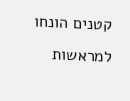קטנים הונחו למראשות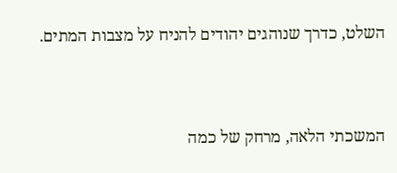השלט, כדרך שנוהגים יהודים להניח על מצבות המתים.


המשכתי הלאה, מרחק של כמה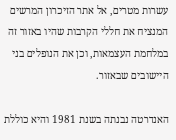עשרות מטרים, אל אתר הזיכרון המרשים המנציח את חללי הקרבות שהיו באזור זה במלחמת העצמאות, וכן את הנופלים בני היישובים שבאזור.

האנדרטה נבנתה בשנת 1981 והיא כוללת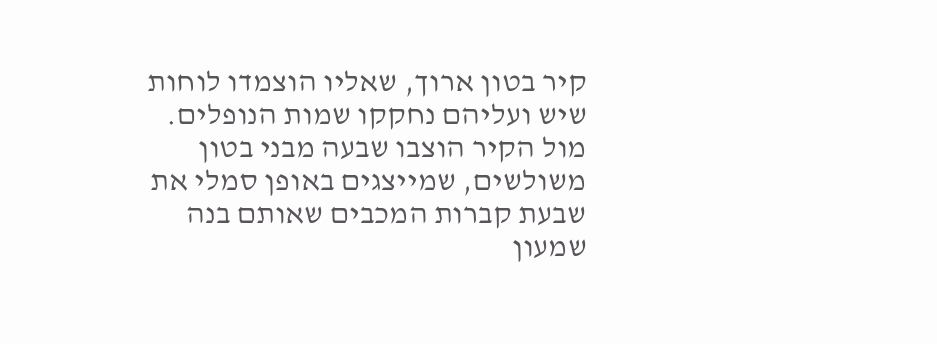קיר בטון ארוך, שאליו הוצמדו לוחות שיש ועליהם נחקקו שמות הנופלים. מול הקיר הוצבו שבעה מבני בטון משולשים, שמייצגים באופן סמלי את שבעת קברות המכבים שאותם בנה שמעון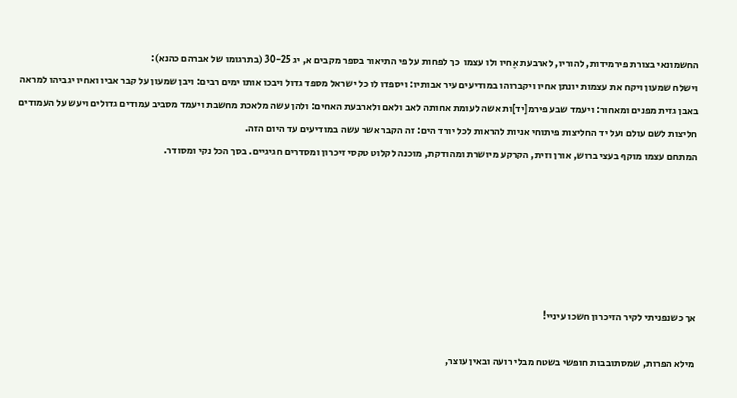החשמונאי בצורת פירמידות, להוריו, לארבעת אֶחיו ולו עצמו  כך לפחות על פי התיאור בספר מקבים א, יג 30-25 (בתרגומו של אברהם כהנא):
וישלח שמעון ויקח את עצמות יונתן אחיו ויקברוהו במודיעים עיר אבותיו: ויספדו לו כל ישראל מספד גדול ויבכו אותו ימים רבים: ויבן שמעון על קבר אביו ואחיו יגביהו למראה באבן גזית מפנים ומאחור: ויעמד שבע פירמ[יד]ות אשה לעומת אחותה לאב ולאם ולארבעת האחים: ולהן עשה מלאכת מחשבת ויעמד מסביב עמודים גדולים ויעש על העמודים חליצות לשם עולם ועל יד החליצות פיתוחי אניות להראות לכל יורד הים: זה הקבר אשר עשה במודיעים עד היום הזה.
המתחם עצמו מוקף בעצי ברוש, אורן וזית, הקרקע מיושרת ומהודקת, מוכנה לקלוט טקסי זיכרון ומסדרים חגיגיים. בסך הכל נקי ומסודר.






אך כשנפניתי לקיר הזיכרון חשכו עיניי!

מילא הפרות, שמסתובבות חופשי בשטח מבלי רועה ובאין עוצר,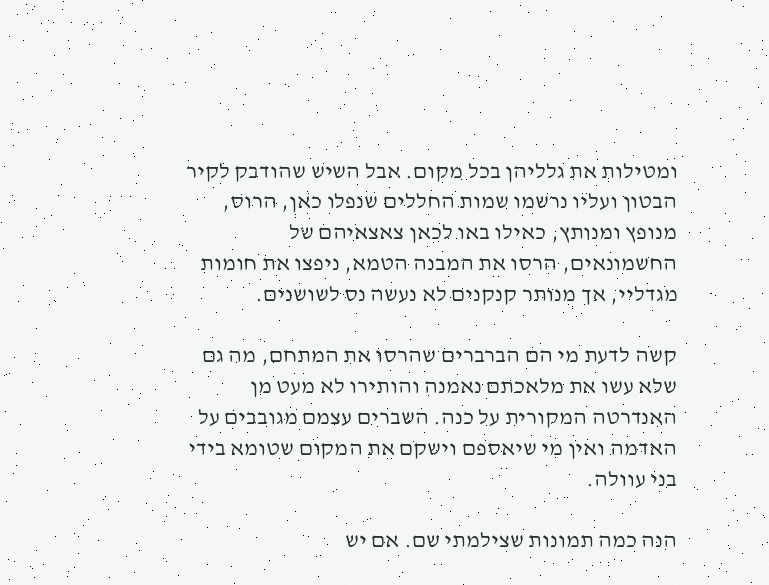ומטילות את גלליהן בכל מקום. אבל השיש שהודבק לקיר הבטון ועליו נרשמו שמות החללים שנפלו כאן, הרוס, מנופץ ומנותץ, כאילו באו לכאן צאצאיהם של החשמונאים, הרסו את המבנה הטמא, ניפצו את חומות מגדליי, אך מנותר קנקנים לא נעשה נס לשושנים.

קשה לדעת מי הם הברברים שהרסו את המתחם, מה גם שלא עשו את מלאכתם נאמנה והותירו לא מעט מן האנדרטה המקורית על כנה. השברים עצמם מגובבים על האדמה ואין מי שיאספם וישקם את המקום שטומא בידי בני עוולה.

הנה כמה תמונות שצילמתי שם. אם יש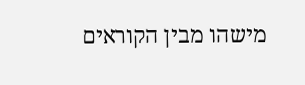מישהו מבין הקוראים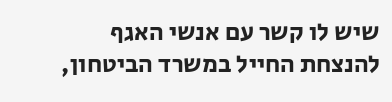שיש לו קשר עם אנשי האגף להנצחת החייל במשרד הביטחון,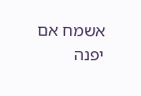אשמח אם יפנה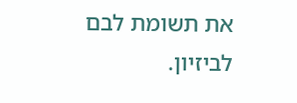את תשומת לבם לביזיון.